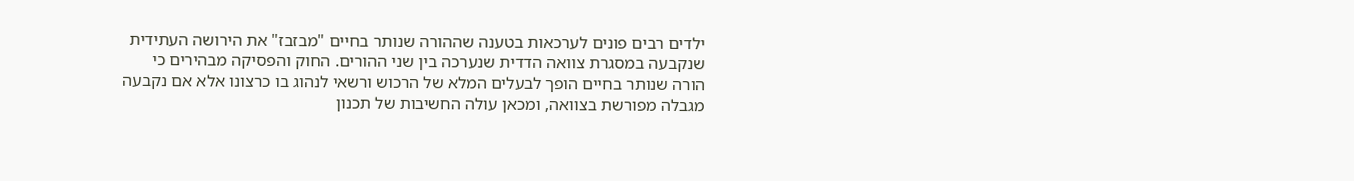ילדים רבים פונים לערכאות בטענה שההורה שנותר בחיים "מבזבז" את הירושה העתידית שנקבעה במסגרת צוואה הדדית שנערכה בין שני ההורים. החוק והפסיקה מבהירים כי הורה שנותר בחיים הופך לבעלים המלא של הרכוש ורשאי לנהוג בו כרצונו אלא אם נקבעה מגבלה מפורשת בצוואה, ומכאן עולה החשיבות של תכנון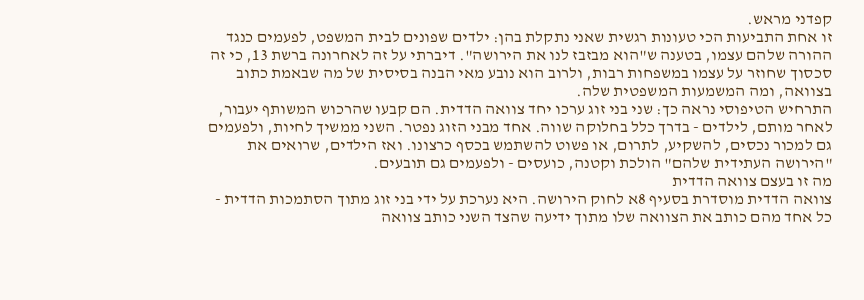קפדני מראש.
זו אחת התביעות הכי טעונות רגשית שאני נתקלת בהן: ילדים שפונים לבית המשפט, לפעמים כנגד ההורה שלהם עצמו, בטענה ש"הוא מבזבז לנו את הירושה". דיברתי על זה לאחרונה ברשת 13, כי זה סכסוך שחוזר על עצמו במשפחות רבות, ולרוב הוא נובע מאי הבנה בסיסית של מה שבאמת כתוב בצוואה, ומה המשמעות המשפטית שלה.
התרחיש הטיפוסי נראה כך: שני בני זוג ערכו יחד צוואה הדדית. הם קבעו שהרכוש המשותף יעבור, לאחר מותם, לילדים - בדרך כלל בחלוקה שווה. אחד מבני הזוג נפטר. השני ממשיך לחיות, ולפעמים גם למכור נכסים, להשקיע, לתרום, או פשוט להשתמש בכסף כרצונו. ואז הילדים, שרואים את "הירושה העתידית שלהם" הולכת וקטנה, כועסים - ולפעמים גם תובעים.
מה זו בעצם צוואה הדדית
צוואה הדדית מוסדרת בסעיף 8א לחוק הירושה. היא נערכת על ידי בני זוג מתוך הסתמכות הדדית - כל אחד מהם כותב את הצוואה שלו מתוך ידיעה שהצד השני כותב צוואה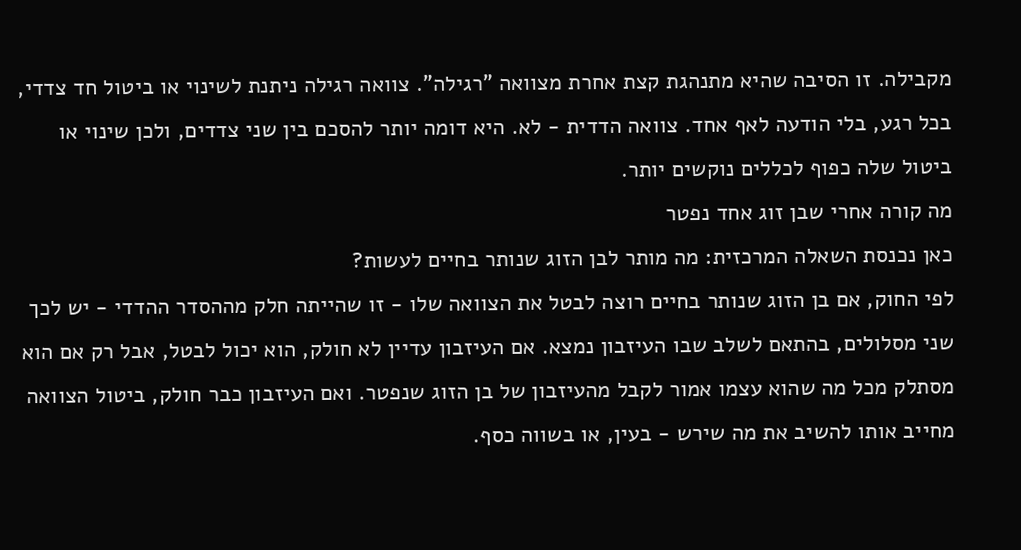מקבילה. זו הסיבה שהיא מתנהגת קצת אחרת מצוואה "רגילה". צוואה רגילה ניתנת לשינוי או ביטול חד צדדי, בכל רגע, בלי הודעה לאף אחד. צוואה הדדית - לא. היא דומה יותר להסכם בין שני צדדים, ולכן שינוי או ביטול שלה כפוף לכללים נוקשים יותר.
מה קורה אחרי שבן זוג אחד נפטר
כאן נכנסת השאלה המרכזית: מה מותר לבן הזוג שנותר בחיים לעשות?
לפי החוק, אם בן הזוג שנותר בחיים רוצה לבטל את הצוואה שלו - זו שהייתה חלק מההסדר ההדדי - יש לכך שני מסלולים, בהתאם לשלב שבו העיזבון נמצא. אם העיזבון עדיין לא חולק, הוא יכול לבטל, אבל רק אם הוא מסתלק מכל מה שהוא עצמו אמור לקבל מהעיזבון של בן הזוג שנפטר. ואם העיזבון כבר חולק, ביטול הצוואה מחייב אותו להשיב את מה שירש - בעין, או בשווה כסף.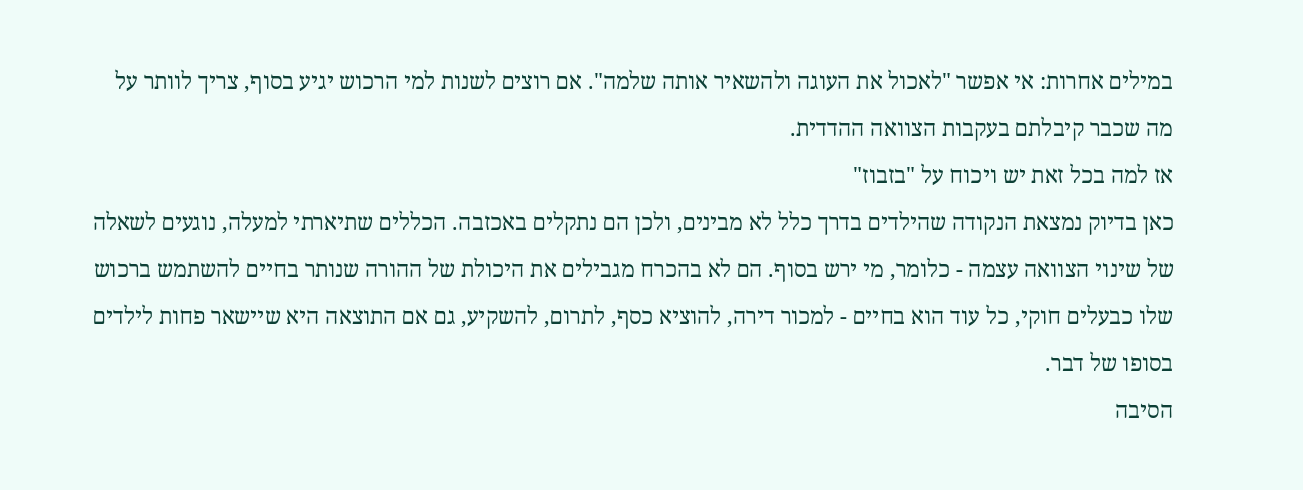במילים אחרות: אי אפשר "לאכול את העוגה ולהשאיר אותה שלמה". אם רוצים לשנות למי הרכוש יגיע בסוף, צריך לוותר על מה שכבר קיבלתם בעקבות הצוואה ההדדית.
אז למה בכל זאת יש ויכוח על "בזבוז"
כאן בדיוק נמצאת הנקודה שהילדים בדרך כלל לא מבינים, ולכן הם נתקלים באכזבה. הכללים שתיארתי למעלה, נוגעים לשאלה של שינוי הצוואה עצמה - כלומר, מי ירש בסוף. הם לא בהכרח מגבילים את היכולת של ההורה שנותר בחיים להשתמש ברכוש שלו כבעלים חוקי, כל עוד הוא בחיים - למכור דירה, להוציא כסף, לתרום, להשקיע, גם אם התוצאה היא שיישאר פחות לילדים בסופו של דבר.
הסיבה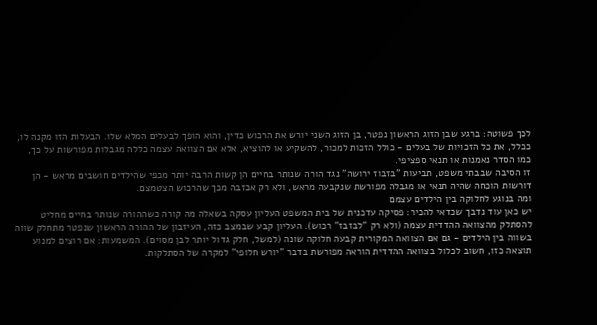לכך פשוטה: ברגע שבן הזוג הראשון נפטר, בן הזוג השני יורש את הרכוש כדין, והוא הופך לבעלים המלא שלו. הבעלות הזו מקנה לו, ככלל, את כל הזכויות של בעלים - כולל הזכות למכור, להשקיע או להוציא, אלא אם הצוואה עצמה כללה מגבלות מפורשות על כך, כמו הסדר נאמנות או תנאי ספציפי.
זו הסיבה שבבתי משפט, תביעות "בזבוז ירושה" נגד הורה שנותר בחיים הן קשות הרבה יותר מכפי שהילדים חושבים מראש - הן דורשות הוכחה שהיה תנאי או מגבלה מפורשת שנקבעה מראש, ולא רק אכזבה מכך שהרכוש הצטמצם.
ומה בנוגע לחלוקה בין הילדים עצמם
יש כאן עוד נדבך שכדאי להכיר: פסיקה עדכנית של בית המשפט העליון עסקה בשאלה מה קורה כשההורה שנותר בחיים מחליט להסתלק מהצוואה ההדדית עצמה (ולא רק "לבזבז" רכוש). העליון קבע שבמצב כזה, העיזבון של ההורה הראשון שנפטר מתחלק שווה בשווה בין הילדים - גם אם הצוואה המקורית קבעה חלוקה שונה (למשל, חלק גדול יותר לבן מסוים). המשמעות: אם רוצים למנוע תוצאה כזו, חשוב לכלול בצוואה ההדדית הוראה מפורשת בדבר "יורש חלופי" למקרה של הסתלקות.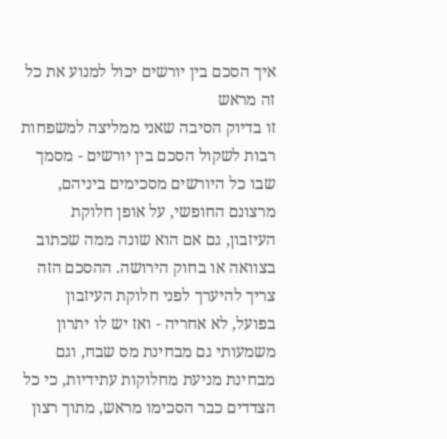איך הסכם בין יורשים יכול למנוע את כל זה מראש
זו בדיוק הסיבה שאני ממליצה למשפחות רבות לשקול הסכם בין יורשים - מסמך שבו כל היורשים מסכימים ביניהם, מרצונם החופשי, על אופן חלוקת העיזבון, גם אם הוא שונה ממה שכתוב בצוואה או בחוק הירושה. ההסכם הזה צריך להיערך לפני חלוקת העיזבון בפועל, לא אחריה - ואז יש לו יתרון משמעותי גם מבחינת מס שבח, וגם מבחינת מניעת מחלוקות עתידיות, כי כל הצדדים כבר הסכימו מראש, מתוך רצון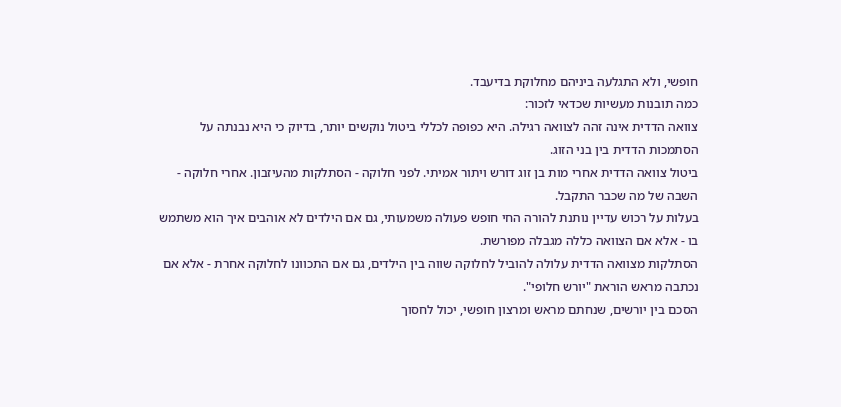חופשי, ולא התגלעה ביניהם מחלוקת בדיעבד.
כמה תובנות מעשיות שכדאי לזכור:
צוואה הדדית אינה זהה לצוואה רגילה. היא כפופה לכללי ביטול נוקשים יותר, בדיוק כי היא נבנתה על הסתמכות הדדית בין בני הזוג.
ביטול צוואה הדדית אחרי מות בן זוג דורש ויתור אמיתי. לפני חלוקה - הסתלקות מהעיזבון. אחרי חלוקה - השבה של מה שכבר התקבל.
בעלות על רכוש עדיין נותנת להורה החי חופש פעולה משמעותי, גם אם הילדים לא אוהבים איך הוא משתמש בו - אלא אם הצוואה כללה מגבלה מפורשת.
הסתלקות מצוואה הדדית עלולה להוביל לחלוקה שווה בין הילדים, גם אם התכוונו לחלוקה אחרת - אלא אם נכתבה מראש הוראת "יורש חלופי".
הסכם בין יורשים, שנחתם מראש ומרצון חופשי, יכול לחסוך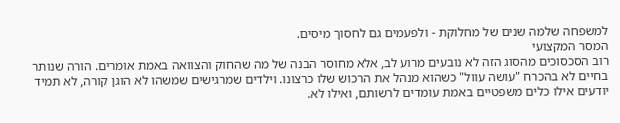למשפחה שלמה שנים של מחלוקת - ולפעמים גם לחסוך מיסים.
המסר המקצועי
רוב הסכסוכים מהסוג הזה לא נובעים מרוע לב, אלא מחוסר הבנה של מה שהחוק והצוואה באמת אומרים. הורה שנותר בחיים לא בהכרח "עושה עוול" כשהוא מנהל את הרכוש שלו כרצונו. וילדים שמרגישים שמשהו לא הוגן קורה, לא תמיד יודעים אילו כלים משפטיים באמת עומדים לרשותם, ואילו לא.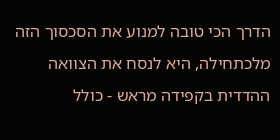הדרך הכי טובה למנוע את הסכסוך הזה מלכתחילה, היא לנסח את הצוואה ההדדית בקפידה מראש - כולל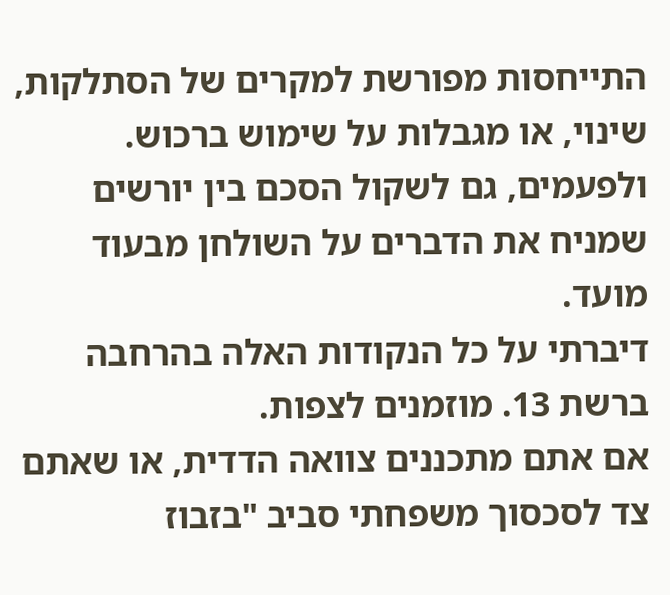התייחסות מפורשת למקרים של הסתלקות, שינוי, או מגבלות על שימוש ברכוש. ולפעמים, גם לשקול הסכם בין יורשים שמניח את הדברים על השולחן מבעוד מועד.
דיברתי על כל הנקודות האלה בהרחבה ברשת 13. מוזמנים לצפות.
אם אתם מתכננים צוואה הדדית, או שאתם צד לסכסוך משפחתי סביב "בזבוז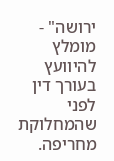ירושה" - מומלץ להיוועץ בעורך דין לפני שהמחלוקת מחריפה.